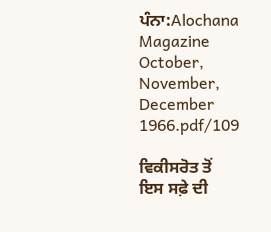ਪੰਨਾ:Alochana Magazine October, November, December 1966.pdf/109

ਵਿਕੀਸਰੋਤ ਤੋਂ
ਇਸ ਸਫ਼ੇ ਦੀ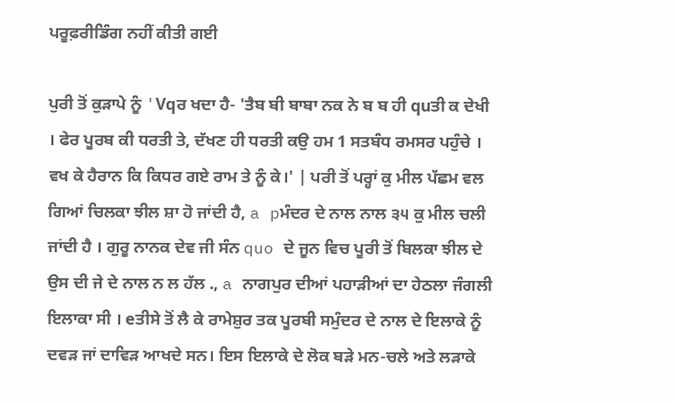ਪਰੂਫ਼ਰੀਡਿੰਗ ਨਹੀਂ ਕੀਤੀ ਗਈ

ਪੁਰੀ ਤੋਂ ਕੁੜਾਪੇ ਨੂੰ 'Vqਰ ਖਦਾ ਹੈ- 'ਤੈਬ ਬੀ ਬਾਬਾ ਨਕ ਨੇ ਬ ਬ ਹੀ quਤੀ ਕ ਦੇਖੀ । ਫੇਰ ਪੂਰਬ ਕੀ ਧਰਤੀ ਤੇ, ਦੱਖਣ ਹੀ ਧਰਤੀ ਕਉ ਹਮ 1 ਸਤਬੰਧ ਰਮਸਰ ਪਹੁੰਚੇ । ਵਖ ਕੇ ਹੈਰਾਨ ਕਿ ਕਿਧਰ ਗਏ ਰਾਮ ਤੇ ਨੂੰ ਕੇ।' | ਪਰੀ ਤੋਂ ਪਰ੍ਹਾਂ ਕੁ ਮੀਲ ਪੱਛਮ ਵਲ ਗਿਆਂ ਚਿਲਕਾ ਝੀਲ ਸ਼ਾ ਹੋ ਜਾਂਦੀ ਹੈ, a pਮੰਦਰ ਦੇ ਨਾਲ ਨਾਲ ੩੫ ਕੁ ਮੀਲ ਚਲੀ ਜਾਂਦੀ ਹੈ । ਗੁਰੂ ਨਾਨਕ ਦੇਵ ਜੀ ਸੰਨ quo ਦੇ ਜੂਨ ਵਿਚ ਪੂਰੀ ਤੋਂ ਬਿਲਕਾ ਝੀਲ ਦੇ ਉਸ ਦੀ ਜੇ ਦੇ ਨਾਲ ਨ ਲ ਹੱਲ ., a ਨਾਗਪੁਰ ਦੀਆਂ ਪਹਾੜੀਆਂ ਦਾ ਹੇਠਲਾ ਜੰਗਲੀ ਇਲਾਕਾ ਸੀ । eਤੀਸੇ ਤੋਂ ਲੈ ਕੇ ਰਾਮੇਸ਼ੁਰ ਤਕ ਪੂਰਬੀ ਸਮੁੰਦਰ ਦੇ ਨਾਲ ਦੇ ਇਲਾਕੇ ਨੂੰ ਦਵੜ ਜਾਂ ਦਾਵਿੜ ਆਖਦੇ ਸਨ। ਇਸ ਇਲਾਕੇ ਦੇ ਲੋਕ ਬੜੇ ਮਨ-ਚਲੇ ਅਤੇ ਲੜਾਕੇ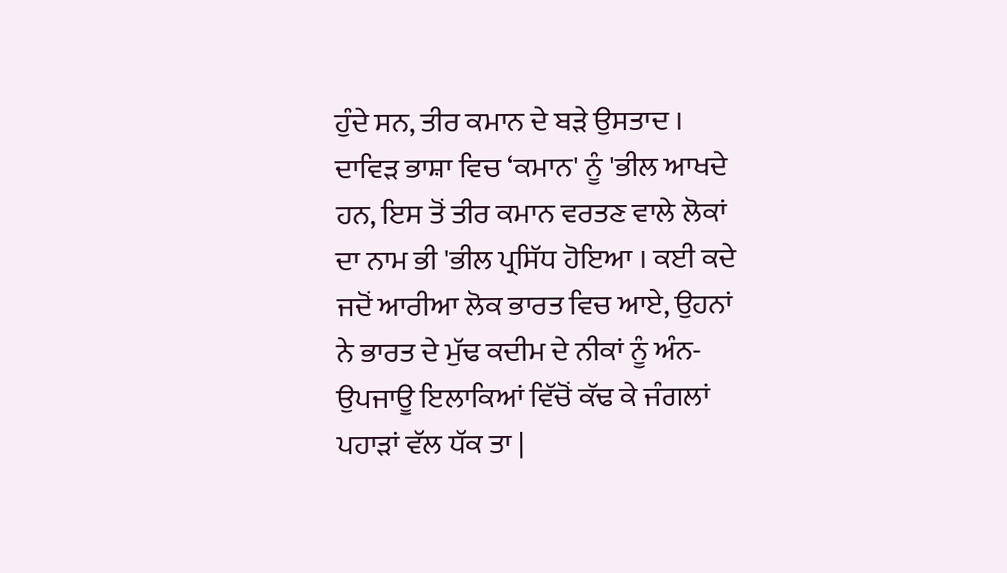ਹੁੰਦੇ ਸਨ, ਤੀਰ ਕਮਾਨ ਦੇ ਬੜੇ ਉਸਤਾਦ । ਦਾਵਿੜ ਭਾਸ਼ਾ ਵਿਚ ‘ਕਮਾਨ' ਨੂੰ 'ਭੀਲ ਆਖਦੇ ਹਨ, ਇਸ ਤੋਂ ਤੀਰ ਕਮਾਨ ਵਰਤਣ ਵਾਲੇ ਲੋਕਾਂ ਦਾ ਨਾਮ ਭੀ 'ਭੀਲ ਪ੍ਰਸਿੱਧ ਹੋਇਆ । ਕਈ ਕਦੇ ਜਦੋਂ ਆਰੀਆ ਲੋਕ ਭਾਰਤ ਵਿਚ ਆਏ, ਉਹਨਾਂ ਨੇ ਭਾਰਤ ਦੇ ਮੁੱਢ ਕਦੀਮ ਦੇ ਨੀਕਾਂ ਨੂੰ ਅੰਨ-ਉਪਜਾਊ ਇਲਾਕਿਆਂ ਵਿੱਚੋਂ ਕੱਢ ਕੇ ਜੰਗਲਾਂ ਪਹਾੜਾਂ ਵੱਲ ਧੱਕ ਤਾ |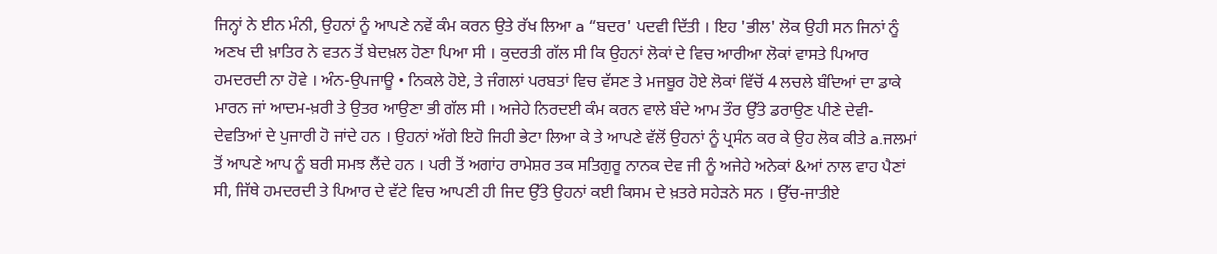ਜਿਨ੍ਹਾਂ ਨੇ ਈਨ ਮੰਨੀ, ਉਹਨਾਂ ਨੂੰ ਆਪਣੇ ਨਵੇਂ ਕੰਮ ਕਰਨ ਉਤੇ ਰੱਖ ਲਿਆ a “ਬਦਰ' ਪਦਵੀ ਦਿੱਤੀ । ਇਹ 'ਭੀਲ' ਲੋਕ ਉਹੀ ਸਨ ਜਿਨਾਂ ਨੂੰ ਅਣਖ ਦੀ ਖ਼ਾਤਿਰ ਨੇ ਵਤਨ ਤੋਂ ਬੇਦਖ਼ਲ ਹੋਣਾ ਪਿਆ ਸੀ । ਕੁਦਰਤੀ ਗੱਲ ਸੀ ਕਿ ਉਹਨਾਂ ਲੋਕਾਂ ਦੇ ਵਿਚ ਆਰੀਆ ਲੋਕਾਂ ਵਾਸਤੇ ਪਿਆਰ ਹਮਦਰਦੀ ਨਾ ਹੋਵੇ । ਅੰਨ-ਉਪਜਾਊ • ਨਿਕਲੇ ਹੋਏ, ਤੇ ਜੰਗਲਾਂ ਪਰਬਤਾਂ ਵਿਚ ਵੱਸਣ ਤੇ ਮਜਬੂਰ ਹੋਏ ਲੋਕਾਂ ਵਿੱਚੋਂ 4 ਲਚਲੇ ਬੰਦਿਆਂ ਦਾ ਡਾਕੇ ਮਾਰਨ ਜਾਂ ਆਦਮ-ਖ਼ਰੀ ਤੇ ਉਤਰ ਆਉਣਾ ਭੀ ਗੱਲ ਸੀ । ਅਜੇਹੇ ਨਿਰਦਈ ਕੰਮ ਕਰਨ ਵਾਲੇ ਬੰਦੇ ਆਮ ਤੌਰ ਉੱਤੇ ਡਰਾਉਣ ਪੀਣੇ ਦੇਵੀ-ਦੇਵਤਿਆਂ ਦੇ ਪੁਜਾਰੀ ਹੋ ਜਾਂਦੇ ਹਨ । ਉਹਨਾਂ ਅੱਗੇ ਇਹੋ ਜਿਹੀ ਭੇਟਾ ਲਿਆ ਕੇ ਤੇ ਆਪਣੇ ਵੱਲੋਂ ਉਹਨਾਂ ਨੂੰ ਪ੍ਰਸੰਨ ਕਰ ਕੇ ਉਹ ਲੋਕ ਕੀਤੇ a.ਜਲਮਾਂ ਤੋਂ ਆਪਣੇ ਆਪ ਨੂੰ ਬਰੀ ਸਮਝ ਲੈਂਦੇ ਹਨ । ਪਰੀ ਤੋਂ ਅਗਾਂਹ ਰਾਮੇਸ਼ਰ ਤਕ ਸਤਿਗੁਰੂ ਨਾਨਕ ਦੇਵ ਜੀ ਨੂੰ ਅਜੇਹੇ ਅਨੇਕਾਂ &ਆਂ ਨਾਲ ਵਾਹ ਪੈਣਾਂ ਸੀ, ਜਿੱਥੇ ਹਮਦਰਦੀ ਤੇ ਪਿਆਰ ਦੇ ਵੱਟੇ ਵਿਚ ਆਪਣੀ ਹੀ ਜਿਦ ਉੱਤੇ ਉਹਨਾਂ ਕਈ ਕਿਸਮ ਦੇ ਖ਼ਤਰੇ ਸਹੇੜਨੇ ਸਨ । ਉੱਚ-ਜਾਤੀਏ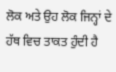ਲੋਕ ਅਤੇ ਉਹ ਲੋਕ ਜਿਨ੍ਹਾਂ ਦੇ ਹੱਥ ਵਿਚ ਤਾਕਤ ਹੁੰਦੀ ਹੈ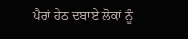ਪੈਰਾਂ ਹੇਠ ਦਬਾਏ ਲੋਕਾਂ ਨੂੰ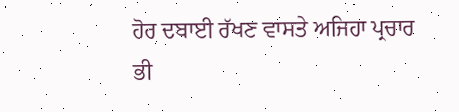ਹੋਰ ਦਬਾਈ ਰੱਖਣ ਵਾਸਤੇ ਅਜਿਹਾ ਪ੍ਰਚਾਰ ਭੀ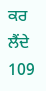ਕਰ ਲੈਂਦੇ 109